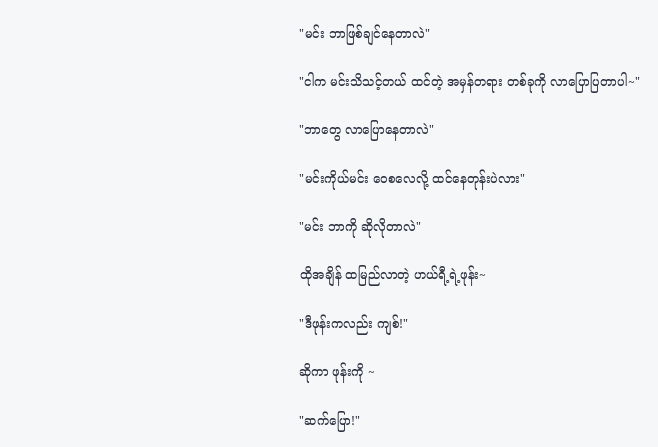"မင်း ဘာဖြစ်ချင်နေတာလဲ"

"ငါက မင်းသိသင့်တယ် ထင်တဲ့ အမှန်တရား တစ်ခုကို လာပြောပြတာပါ~"

"ဘာတွေ လာပြောနေတာလဲ"

"မင်းကိုယ်မင်း ဝေစလေလို့ ထင်နေတုန်းပဲလား"

"မင်း ဘာကို ဆိုလိုတာလဲ"

ထိုအချိန် ထမြည်လာတဲ့ ဟယ်ရီ့ရဲ့ဖုန်း~

"ဒီဖုန်းကလည်း ကျစ်!"

ဆိုကာ ဖုန်းကို ~

"ဆက်ပြော!"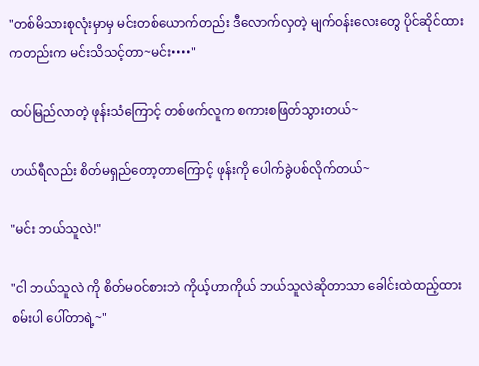"တစ်မိသားစုလုံးမှာမှ မင်းတစ်ယောက်တည်း ဒီလောက်လှတဲ့ မျက်ဝန်းလေးတွေ ပိုင်ဆိုင်ထားကတည်းက မင်းသိသင့်တာ~မင်း••••"

ထပ်မြည်လာတဲ့ ဖုန်းသံကြောင့် တစ်ဖက်လူက စကားစဖြတ်သွားတယ်~

ဟယ်ရီလည်း စိတ်မရှည်တော့တာကြောင့် ဖုန်းကို ပေါက်ခွဲပစ်လိုက်တယ်~

"မင်း ဘယ်သူလဲ!"

"ငါ ဘယ်သူလဲ ကို စိတ်မဝင်စားဘဲ ကိုယ့်ဟာကိုယ် ဘယ်သူလဲဆိုတာသာ ခေါင်းထဲထည့်ထားစမ်းပါ ပေါ်တာရဲ့~"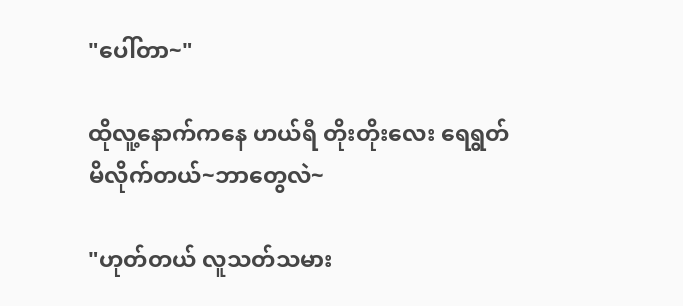"ပေါ်တာ~"

ထိုလူ့နောက်ကနေ ဟယ်ရီ တိုးတိုးလေး ရေရွတ်မိလိုက်တယ်~ဘာတွေလဲ~

"ဟုတ်တယ် လူသတ်သမား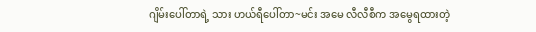ဂျိမ်းပေါ်တာရဲ့ သား ဟယ်ရီပေါ်တာ~မင်း အမေ လီလီစီက အမွေရထားတဲ့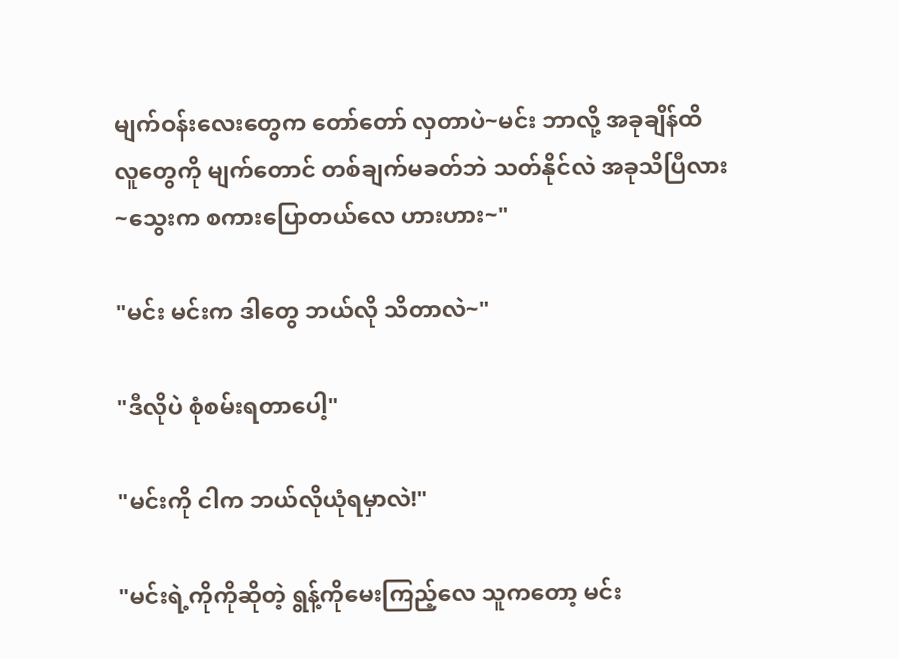မျက်ဝန်းလေးတွေက တော်တော် လှတာပဲ~မင်း ဘာလို့ အခုချိန်ထိ လူတွေကို မျက်တောင် တစ်ချက်မခတ်ဘဲ သတ်နိုင်လဲ အခုသိပြီလား~သွေးက စကားပြောတယ်လေ ဟားဟား~"

"မင်း မင်းက ဒါတွေ ဘယ်လို သိတာလဲ~"

"ဒီလိုပဲ စုံစမ်းရတာပေါ့"

"မင်းကို ငါက ဘယ်လိုယုံရမှာလဲ!"

"မင်းရဲ့ကိုကိုဆိုတဲ့ ရွန့်ကိုမေးကြည့်လေ သူကတော့ မင်း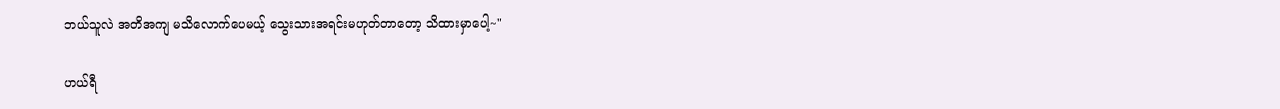ဘယ်သူလဲ အတိအကျ မသိလောက်ပေမယ့် သွေးသားအရင်းမဟုတ်တာတော့ သိထားမှာပေါ့~"

ဟယ်ရီ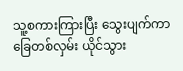သူ့စကားကြားပြီး သွေးပျက်ကာ ခြေတစ်လှမ်း ယိုင်သွား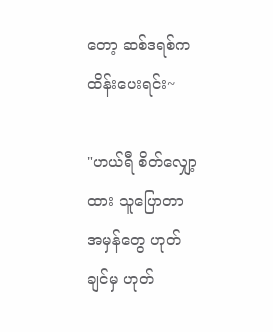တော့ ဆစ်ဒရစ်က ထိန်းပေးရင်း~

"ဟယ်ရီ စိတ်လျှော့ထား သူပြောတာ အမှန်တွေ ဟုတ်ချင်မှ ဟုတ်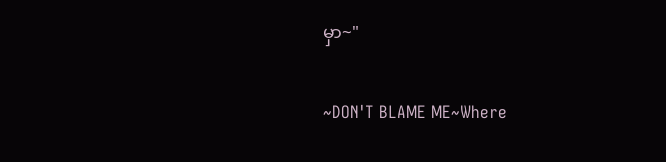မှာ~"

~DON'T BLAME ME~Where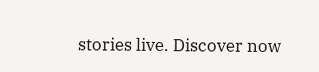stories live. Discover now